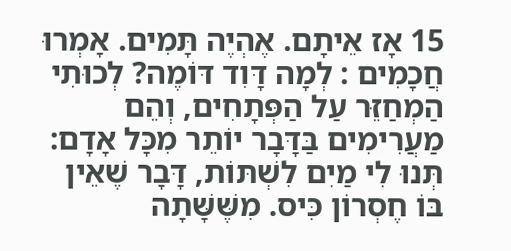15 אָז אֵיתָם. אֶהְיֶה תָּמִים. אָמְרוּ חֲכָמִים : לְמָה דָּוִד דּוֹמֶה? לְכוּתִי הַמְחַזֵּר עַל הַפְּתָחִים, וְהֵם מַעֲרִימִים בַּדָּבָר יוֹתֵר מִכָּל אָדָם: תְּנוּ לִי מַיִם לִשְׁתּוֹת, דָּבָר שֶׁאֵין בּוֹ חֶסְרוֹן כִּיס. מִשֶּׁשָּׁתָה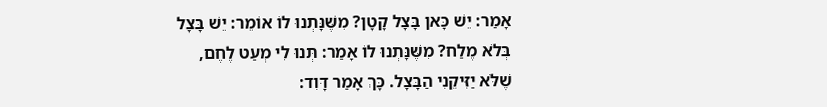אָמַר: יֵשׁ כָּאן בָּצָל קָטָן? מִשֶּׁנָּתְנוּ לוֹ אוֹמֵר: יֵשׁ בָּצָל בְּלֹא מֶלַח? מִשֶּׁנָּתְנוּ לוֹ אָמַר: תְּנוּ לִי מְעַט לֶחֶם, שֶׁלֹּא יַזִּיקֵנִי הַבָּצָל. כָּךְ אָמַר דָּוִד: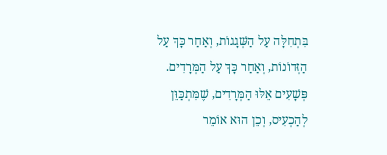בִּתְחִלָּה עַל הַשְּׁגָגוֹת, וְאַחַר כָּךְ עַל הַזְּדוֹנוֹת, וְאַחַר כָּךְ עַל הַמְּרָדִים. פְּשָׁעִים אֵלּוּ הַמְּרָדִים, שֶׁמִּתְכַּוֵּן לְהַכְעִיס, וְכֵן הוּא אוֹמֵר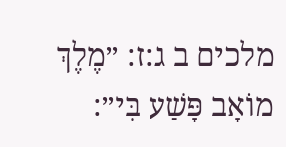מלכים ב ג:ז: ״מֶלֶךְ מוֹאָב פָּשַׁע בִּי״: